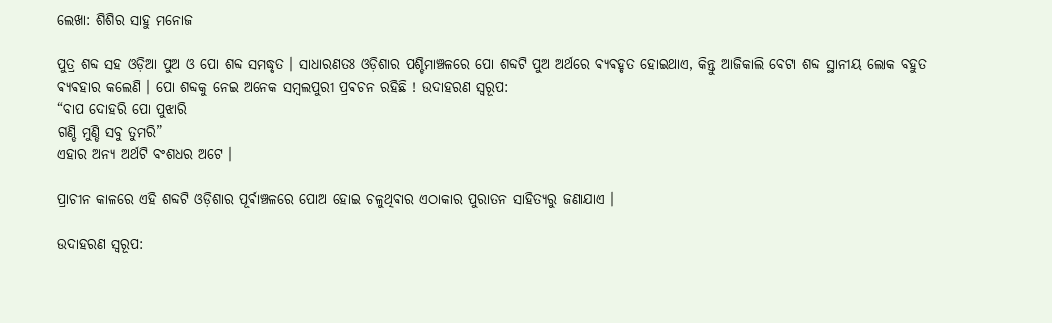ଲେଖା: ଶିଶିର ସାହୁ ମନୋଜ

ପୁତ୍ର ଶବ୍ଦ ସହ ଓଡ଼ିଆ ପୁଅ ଓ ପୋ ଶବ୍ଦ ସମଦ୍ଧୃତ । ସାଧାରଣତଃ ଓଡ଼ିଶାର ପଶ୍ଚିମାଞ୍ଚଳରେ ପୋ ଶବ୍ଦଟି ପୁଅ ଅର୍ଥରେ ଵ୍ଯଵହୃତ ହୋଇଥାଏ, କିନ୍ତୁ ଆଜିକାଲି ବେଟା ଶବ୍ଦ ସ୍ଥାନୀୟ ଲୋକ ବହୁତ ଵ୍ଯଵହାର କଲେଣି । ପୋ ଶବ୍ଦକୁ ନେଇ ଅନେକ ସମ୍ଵଲପୁରୀ ପ୍ରଵଚନ ରହିଛି ! ଉଦାହରଣ ସ୍ଵରୂପ:
“ବାପ ଦୋହରି ପୋ ପୁଝାରି
ଗଣ୍ଡି ମୁଣ୍ଡି ସବୁ ତୁମରି”
ଏହାର ଅନ୍ୟ ଅର୍ଥଟି ବଂଶଧର ଅଟେ ।

ପ୍ରାଚୀନ କାଳରେ ଏହି ଶବ୍ଦଟି ଓଡ଼ିଶାର ପୂର୍ଵାଞ୍ଚଳରେ ପୋଅ ହୋଇ ଚଳୁଥିଵାର ଏଠାକାର ପୁରାତନ ସାହିତ୍ୟରୁ ଜଣାଯାଏ ।

ଉଦାହରଣ ସ୍ଵରୂପ: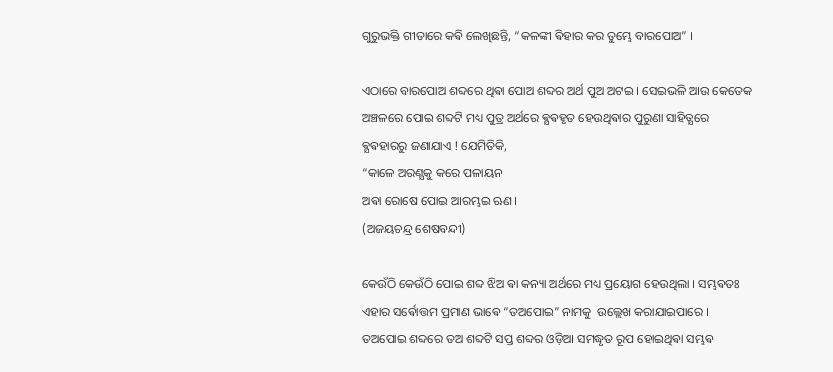ଗୁରୁଭକ୍ତି ଗୀତାରେ କଵି ଲେଖିଛନ୍ତି, “କଳଙ୍କୀ ଵିହାର କର ତୁମ୍ଭେ ବାରପୋଅ” ।

ଏଠାରେ ବାରପୋଅ ଶବ୍ଦରେ ଥିଵା ପୋଅ ଶବ୍ଦର ଅର୍ଥ ପୁଅ ଅଟଇ । ସେଇଭଳି ଆଉ କେତେକ ଅଞ୍ଚଳରେ ପୋଇ ଶବ୍ଦଟି ମଧ୍ୟ ପୁତ୍ର ଅର୍ଥରେ ଵ୍ଯଵହୃତ ହେଉଥିଵାର ପୁରୁଣା ସାହିତ୍ଯରେ ଵ୍ଯଵହାରରୁ ଜଣାଯାଏ ! ଯେମିତିକି,
“କାଳେ ଅରଣ୍ଯକୁ କରେ ପଳାୟନ
ଅଵା ରୋଷେ ପୋଇ ଆରମ୍ଭଇ ଋଣ।
(ଅଜୟଚନ୍ଦ୍ର ଶେଷବନ୍ଦୀ)

କେଉଁଠି କେଉଁଠି ପୋଇ ଶବ୍ଦ ଝିଅ ଵା କନ୍ୟା ଅର୍ଥରେ ମଧ୍ୟ ପ୍ରୟୋଗ ହେଉଥିଲା । ସମ୍ଭଵତଃ ଏହାର ସର୍ଵୋତ୍ତମ ପ୍ରମାଣ ଭାଵେ “ତଅପୋଇ” ନାମକୁ  ଉଲ୍ଲେଖ କରାଯାଇପାରେ । ତଅପୋଇ ଶବ୍ଦରେ ତଅ ଶବ୍ଦଟି ସପ୍ତ ଶବ୍ଦର ଓଡ଼ିଆ ସମଦ୍ଧୃତ ରୂପ ହୋଇଥିଵା ସମ୍ଭଵ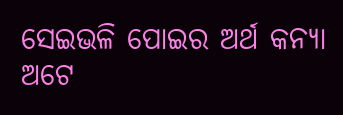ସେଇଭଳି ପୋଇର ଅର୍ଥ କନ୍ୟା ଅଟେ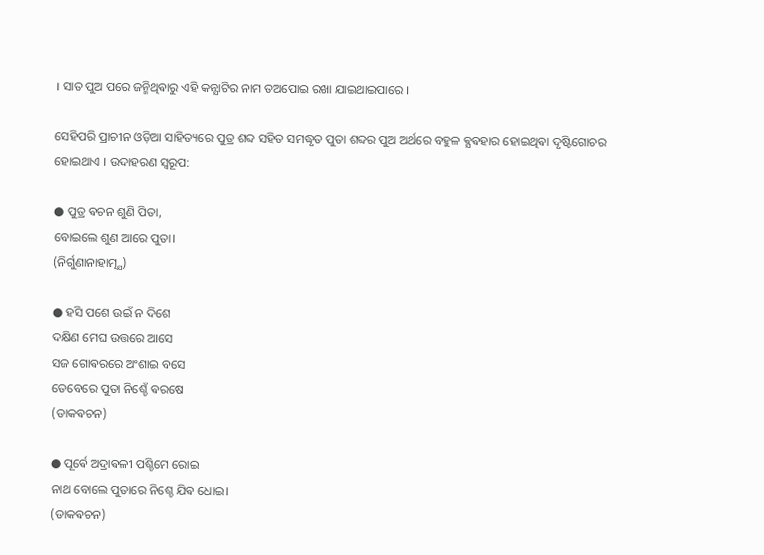। ସାତ ପୁଅ ପରେ ଜନ୍ମିଥିଵାରୁ ଏହି କନ୍ଯାଟିର ନାମ ତଅପୋଇ ରଖା ଯାଇଥାଇପାରେ ।

ସେହିପରି ପ୍ରାଚୀନ ଓଡ଼ିଆ ସାହିତ୍ୟରେ ପୁତ୍ର ଶବ୍ଦ ସହିତ ସମଦ୍ଧୃତ ପୁତା ଶବ୍ଦର ପୁଅ ଅର୍ଥରେ ବହୁଳ ଵ୍ଯଵହାର ହୋଇଥିଵା ଦୃଷ୍ଟିଗୋଚର ହୋଇଥାଏ । ଉଦାହରଣ ସ୍ଵରୂପ:

● ପୁତ୍ର ଵଚନ ଶୁଣି ପିତା,
ବୋଇଲେ ଶୁଣ ଆରେ ପୁତା।
(ନିର୍ଗୁଣାନାହାତ୍ମ୍ଯ)

● ହସି ପଶେ ଉଇଁ ନ ଦିଶେ
ଦକ୍ଷିଣ ମେଘ ଉତ୍ତରେ ଆସେ
ସଜ ଗୋଵରରେ ଅଂଶାଇ ବସେ
ତେବେରେ ପୁତା ନିଶ୍ଚେଁ ଵରଷେ
(ଡାକଵଚନ)

● ପୂର୍ଵେ ଅଦ୍ରାଵଳୀ ପଶ୍ଚିମେ ରୋଇ
ନାଥ ବୋଲେ ପୁତାରେ ନିଶ୍ଚେ ଯିଵ ଧୋଇ।
(ଡାକଵଚନ)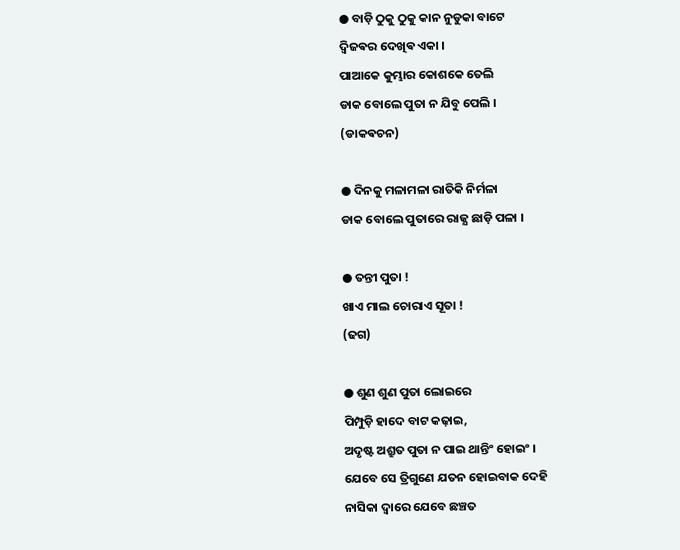● ବାଡ଼ି ଠୁକୁ ଠୁକୁ କାନ ନୁଡୁକା ବାଟେ
ଦ୍ବିଜଵର ଦେଖିଵ ଏକା ।
ପାଆକେ କୁମ୍ଭାର କୋଶକେ ତେଲି
ଡାକ ବୋଲେ ପୁତା ନ ଯିବୁ ପେଲି ।
(ଡାକଵଚନ)

● ଦିନକୁ ମଳାମଳା ରାତିକି ନିର୍ମଳା
ଡାକ ବୋଲେ ପୁତାରେ ରାଜ୍ଯ ଛାଡ଼ି ପଳା ।

● ତନ୍ତୀ ପୁତା !
ଖାଏ ମାଲ ଚୋରାଏ ସୂତା !
(ଢଗ)

● ଶୁଣ ଶୁଣ ପୁତା ଲୋଇରେ
ପିମ୍ପୁଡ଼ି ହାଦେ ବାଟ କଢ଼ାଇ,
ଅଦୃଷ୍ଟ ଅଶ୍ରୁତ ପୁତା ନ ପାଇ ଥାନ୍ତିଂ ହୋଇଂ ।
ଯେବେ ସେ ତ୍ରିଗୁଣେ ଯତନ ହୋଇବାକ ଦେହି
ନାସିକା ଦ୍ୱାରେ ଯେବେ ଛଞ୍ଚତ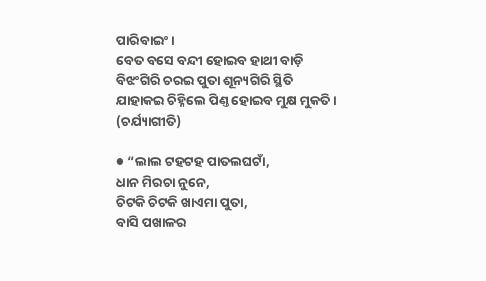ପାରିବାଇଂ ।
ବେତ ବସେ ବନ୍ଦୀ ହୋଇବ ହାଥୀ ବାଡ଼ି
ବିଝଂଗିରି ଚରଇ ପୁତା ଶୂନ୍ୟଗିରି ସ୍ଥିତି
ଯାହାକଇ ଚିହ୍ନିଲେ ପିଣ୍ତ ହୋଇବ ମୁକ୍ଷ ମୁକତି ।
(ଚର୍ଯ୍ୟାଗୀତି)

● “ଲାଲ ଟହଟହ ପାତଲଘଟାଁ,
ଧାନ ମିରଚା ନୁନେ,
ଚିଟକି ଚିଟକି ଖାଏମା ପୁତା,
ବାସି ପଖାଳର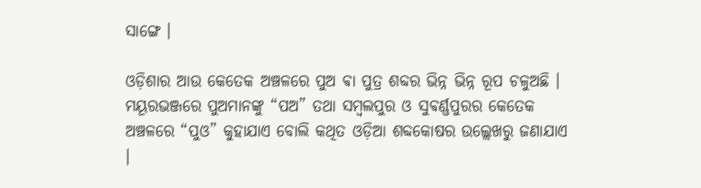ସାଙ୍ଗେ ।

ଓଡ଼ିଶାର ଆଉ କେତେକ ଅଞ୍ଚଳରେ ପୁଅ ଵା ପୁତ୍ର ଶବ୍ଦର ଭିନ୍ନ ଭିନ୍ନ ରୂପ ଚଳୁଅଛି । ମୟୂରଭଞ୍ଜରେ ପୁଅମାନଙ୍କୁ “ପଅ” ତଥା ସମ୍ଵଲପୁର ଓ ସୁଵର୍ଣ୍ଣପୁରର କେତେକ ଅଞ୍ଚଳରେ “ପୁଓ” କୁହାଯାଏ ବୋଲି କଥିତ ଓଡ଼ିଆ ଶବ୍ଦକୋଷର ଉଲ୍ଲେଖରୁ ଜଣାଯାଏ ।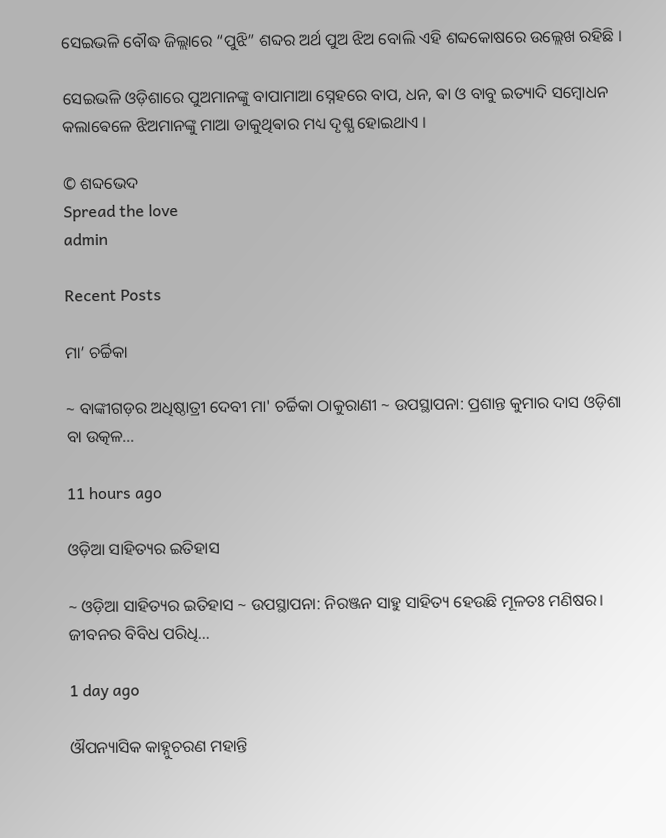ସେଇଭଳି ବୌଦ୍ଧ ଜିଲ୍ଲାରେ “ପୁଝି” ଶବ୍ଦର ଅର୍ଥ ପୁଅ ଝିଅ ବୋଲି ଏହି ଶବ୍ଦକୋଷରେ ଉଲ୍ଲେଖ ରହିଛି ।

ସେଇଭଳି ଓଡ଼ିଶାରେ ପୁଅମାନଙ୍କୁ ବାପାମାଆ ସ୍ନେହରେ ବାପ, ଧନ, ଵା ଓ ବାବୁ ଇତ୍ୟାଦି ସମ୍ବୋଧନ କଲାଵେଳେ ଝିଅମାନଙ୍କୁ ମାଆ ଡାକୁଥିଵାର ମଧ୍ୟ ଦୃଶ୍ଯ ହୋଇଥାଏ ।

© ଶବ୍ଦଭେଦ
Spread the love
admin

Recent Posts

ମା’ ଚର୍ଚ୍ଚିକା

~ ବାଙ୍କୀଗଡ଼ର ଅଧିଷ୍ଠାତ୍ରୀ ଦେବୀ ମା' ଚର୍ଚ୍ଚିକା ଠାକୁରାଣୀ ~ ଉପସ୍ଥାପନା: ପ୍ରଶାନ୍ତ କୁମାର ଦାସ ଓଡ଼ିଶା ବା ଉତ୍କଳ…

11 hours ago

ଓଡ଼ିଆ ସାହିତ୍ୟର ଇତିହାସ

~ ଓଡ଼ିଆ ସାହିତ୍ୟର ଇତିହାସ ~ ଉପସ୍ଥାପନା: ନିରଞ୍ଜନ ସାହୁ ସାହିତ୍ୟ ହେଉଛି ମୂଳତଃ ମଣିଷର। ଜୀବନର ବିବିଧ ପରିଧି…

1 day ago

ଔପନ୍ୟାସିକ କାହ୍ନୁଚରଣ ମହାନ୍ତି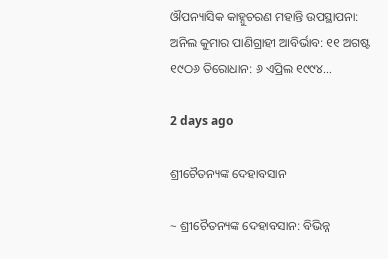ଔପନ୍ୟାସିକ କାହ୍ନୁଚରଣ ମହାନ୍ତି ଉପସ୍ଥାପନା: ଅନିଲ କୁମାର ପାଣିଗ୍ରାହୀ ଆବିର୍ଭାବ: ୧୧ ଅଗଷ୍ଟ ୧୯ଠ୬ ତିରୋଧାନ: ୬ ଏପ୍ରିଲ ୧୯୯୪…

2 days ago

ଶ୍ରୀଚୈତନ୍ୟଙ୍କ ଦେହାବସାନ

~ ଶ୍ରୀଚୈତନ୍ୟଙ୍କ ଦେହାବସାନ: ବିଭିନ୍ନ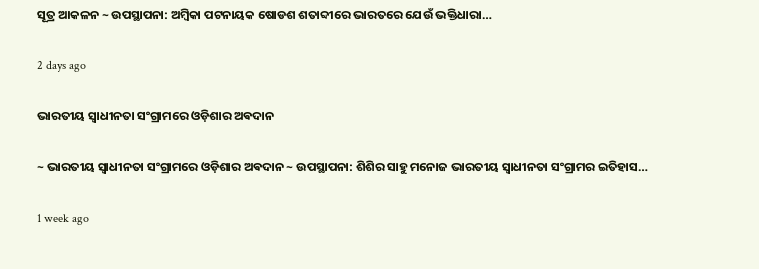ସୂତ୍ର ଆକଳନ ~ ଉପସ୍ଥାପନା: ଅମ୍ବିକା ପଟନାୟକ ଷୋଡଶ ଶତାବ୍ଦୀରେ ଭାରତରେ ଯେଉଁ ଭକ୍ତିଧାରା…

2 days ago

ଭାରତୀୟ ସ୍ୱାଧୀନତା ସଂଗ୍ରାମରେ ଓଡ଼ିଶାର ଅଵଦାନ

~ ଭାରତୀୟ ସ୍ୱାଧୀନତା ସଂଗ୍ରାମରେ ଓଡ଼ିଶାର ଅଵଦାନ ~ ଉପସ୍ଥାପନା: ଶିଶିର ସାହୁ ମନୋଜ ଭାରତୀୟ ସ୍ଵାଧୀନତା ସଂଗ୍ରାମର ଇତିହାସ…

1 week ago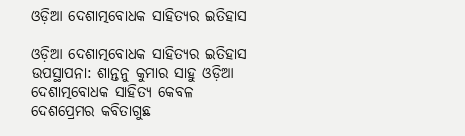ଓଡ଼ିଆ ଦେଶାତ୍ମବୋଧକ ସାହିତ୍ୟର ଇତିହାସ

ଓଡ଼ିଆ ଦେଶାତ୍ମବୋଧକ ସାହିତ୍ୟର ଇତିହାସ ଉପସ୍ଥାପନା: ଶାନ୍ତନୁ କୁମାର ସାହୁ ଓଡ଼ିଆ ଦେଶାତ୍ମବୋଧକ ସାହିତ୍ୟ କେବଳ ଦେଶପ୍ରେମର କବିତାଗୁଛ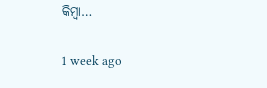କିମ୍ବା…

1 week ago